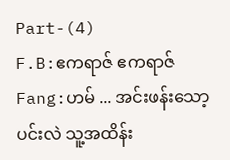Part-(4)
F.B:ဧကရာဇ် ဧကရာဇ်
Fang:ဟမ် ... အင်းဖန်းသော့ပင်းလဲ သူ့အထိန်း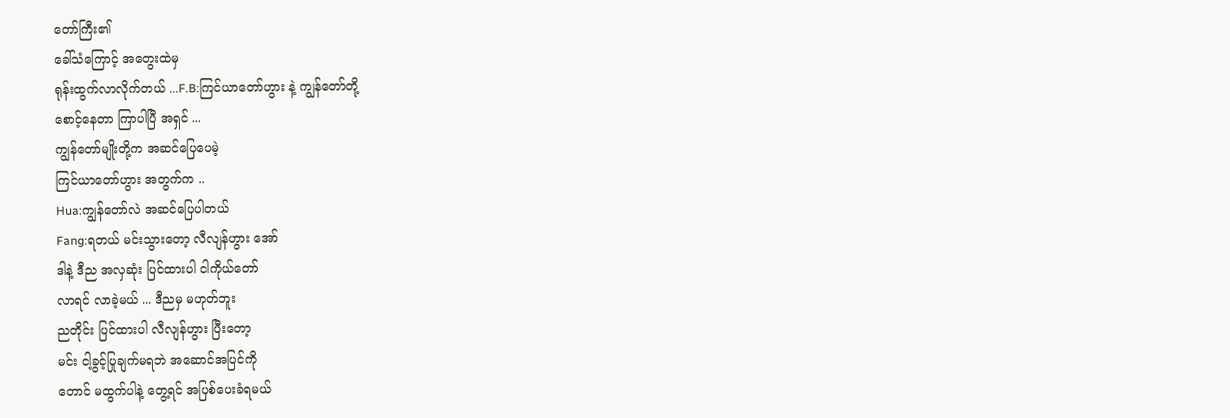တော်ကြီး၏
ခေါ်သံကြောင့် အတွေးထဲမှ
ရုန်းထွက်လာလိုက်တယ် ...F.B:ကြင်ယာတော်ဟွား နဲ့ ကျွန်တော်တို့
စောင့်နေတာ ကြာပါပြီ အရှင် ...
ကျွန်တော်မျိုးတို့က အဆင်ပြေပေမဲ့
ကြင်ယာတော်ဟွား အတွက်က ..
Hua:ကျွန်တော်လဲ အဆင်ပြေပါတယ်
Fang:ရတယ် မင်းသွားတော့ လီလျန်ဟွား အော်
ဒါနဲ့ ဒီည အလှဆုံး ပြင်ထားပါ ငါကိုယ်တော်
လာရင် လာခဲ့မယ် ... ဒီညမှ မဟုတ်ဘူး
ညတိုင်း ပြင်ထားပါ လီလျန်ဟွား ပြီးတော့
မင်း ငါ့ခွင့်ပြုချက်မရဘဲ အဆောင်အပြင်ကို
တောင် မထွက်ပါနဲ့ တွေ့ရင် အပြစ်ပေးခံရမယ်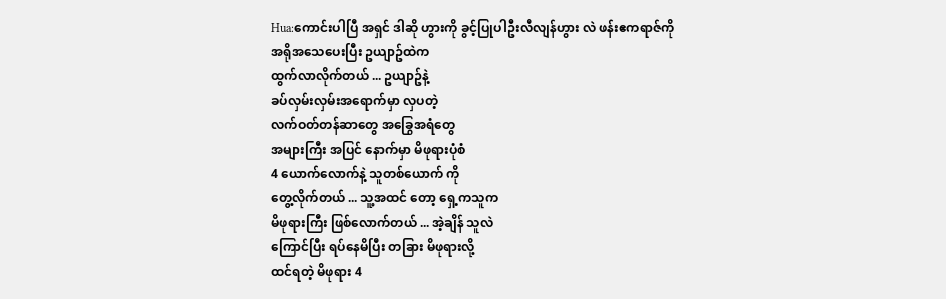Hua:ကောင်းပါပြီ အရှင် ဒါဆို ဟွားကို ခွင့်ပြုပါဦးလီလျန်ဟွား လဲ ဖန်းဧကရာဇ်ကို
အရိုအသေပေးပြီး ဥယျာဥ်ထဲက
ထွက်လာလိုက်တယ် ... ဥယျာဥ်နဲ့
ခပ်လှမ်းလှမ်းအရောက်မှာ လှပတဲ့
လက်ဝတ်တန်ဆာတွေ အခြွေအရံတွေ
အများကြီး အပြင် နောက်မှာ မိဖုရားပုံစံ
4 ယောက်လောက်နဲ့ သူတစ်ယောက် ကို
တွေ့လိုက်တယ် ... သူ့အထင် တော့ ရှေ့ကသူက
မိဖုရားကြီး ဖြစ်လောက်တယ် ... အဲ့ချိန် သူလဲ
ကြောင်ပြီး ရပ်နေမိပြီး တခြား မိဖုရားလို့
ထင်ရတဲ့ မိဖုရား 4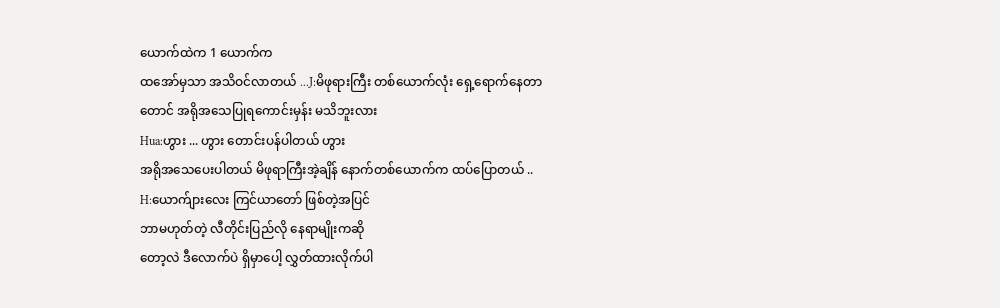ယောက်ထဲက 1 ယောက်က
ထအော်မှသာ အသိဝင်လာတယ် ...J:မိဖုရားကြီး တစ်ယောက်လုံး ရှေ့ရောက်နေတာ
တောင် အရိုအသေပြုရကောင်းမှန်း မသိဘူးလား
Hua:ဟွား ... ဟွား တောင်းပန်ပါတယ် ဟွား
အရိုအသေပေးပါတယ် မိဖုရာကြီးအဲ့ချိန် နောက်တစ်ယောက်က ထပ်ပြောတယ် ..
H:ယောက်ျားလေး ကြင်ယာတော် ဖြစ်တဲ့အပြင်
ဘာမဟုတ်တဲ့ လီတိုင်းပြည်လို နေရာမျိုးကဆို
တော့လဲ ဒီလောက်ပဲ ရှိမှာပေါ့ လွှတ်ထားလိုက်ပါ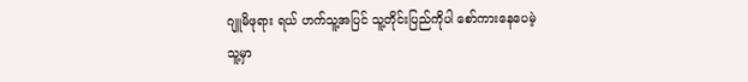ဂျူမိဖုရား ရယ် ဟက်သူ့အပြင် သူ့တိုင်းပြည်ကိုပါ စော်ကားနေပေမဲ့
သူ့မှာ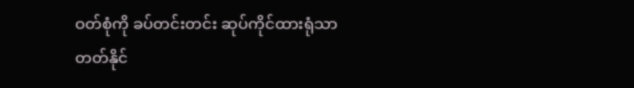ဝတ်စုံကို ခပ်တင်းတင်း ဆုပ်ကိုင်ထားရုံသာ
တတ်နိုင်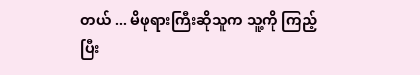တယ် ... မိဖုရားကြီးဆိုသူက သူ့ကို ကြည့်
ပြီး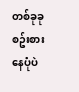တစ်ခုခု စဥ်းစားနေပုံပဲ